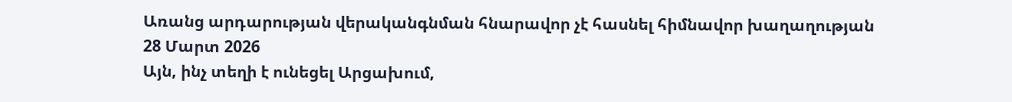Առանց արդարության վերականգնման հնարավոր չէ հասնել հիմնավոր խաղաղության
28 Մարտ 2026
Այն, ինչ տեղի է ունեցել Արցախում,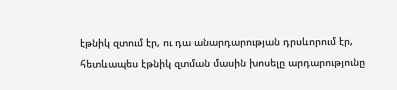էթնիկ զտում էր, ու դա անարդարության դրսևորում էր, հետևապես էթնիկ զտման մասին խոսելը արդարությունը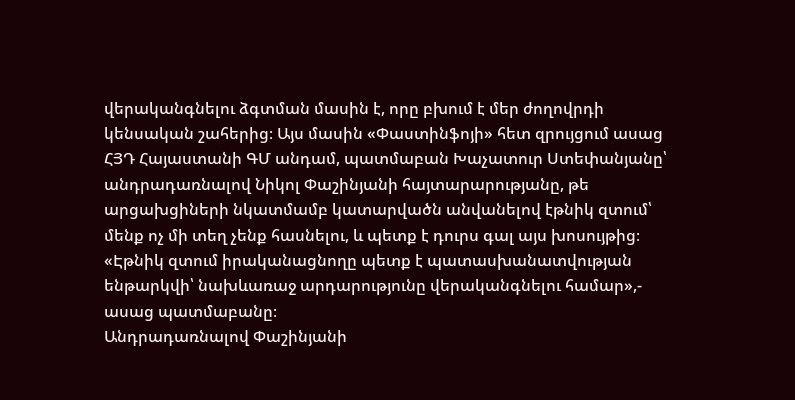վերականգնելու ձգտման մասին է, որը բխում է մեր ժողովրդի կենսական շահերից։ Այս մասին «Փաստինֆոյի» հետ զրույցում ասաց ՀՅԴ Հայաստանի ԳՄ անդամ, պատմաբան Խաչատուր Ստեփանյանը՝ անդրադառնալով Նիկոլ Փաշինյանի հայտարարությանը, թե արցախցիների նկատմամբ կատարվածն անվանելով էթնիկ զտում՝ մենք ոչ մի տեղ չենք հասնելու, և պետք է դուրս գալ այս խոսույթից։
«Էթնիկ զտում իրականացնողը պետք է պատասխանատվության ենթարկվի՝ նախևառաջ արդարությունը վերականգնելու համար»,- ասաց պատմաբանը։
Անդրադառնալով Փաշինյանի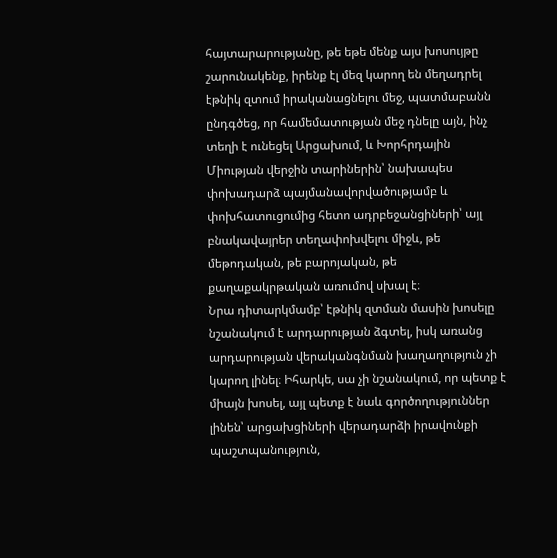հայտարարությանը, թե եթե մենք այս խոսույթը շարունակենք, իրենք էլ մեզ կարող են մեղադրել էթնիկ զտում իրականացնելու մեջ, պատմաբանն ընդգծեց, որ համեմատության մեջ դնելը այն, ինչ տեղի է ունեցել Արցախում, և Խորհրդային Միության վերջին տարիներին՝ նախապես փոխադարձ պայմանավորվածությամբ և փոխհատուցումից հետո ադրբեջանցիների՝ այլ բնակավայրեր տեղափոխվելու միջև, թե մեթոդական, թե բարոյական, թե քաղաքակրթական առումով սխալ է։
Նրա դիտարկմամբ՝ էթնիկ զտման մասին խոսելը նշանակում է արդարության ձգտել, իսկ առանց արդարության վերականգնման խաղաղություն չի կարող լինել։ Իհարկե, սա չի նշանակում, որ պետք է միայն խոսել, այլ պետք է նաև գործողություններ լինեն՝ արցախցիների վերադարձի իրավունքի պաշտպանություն,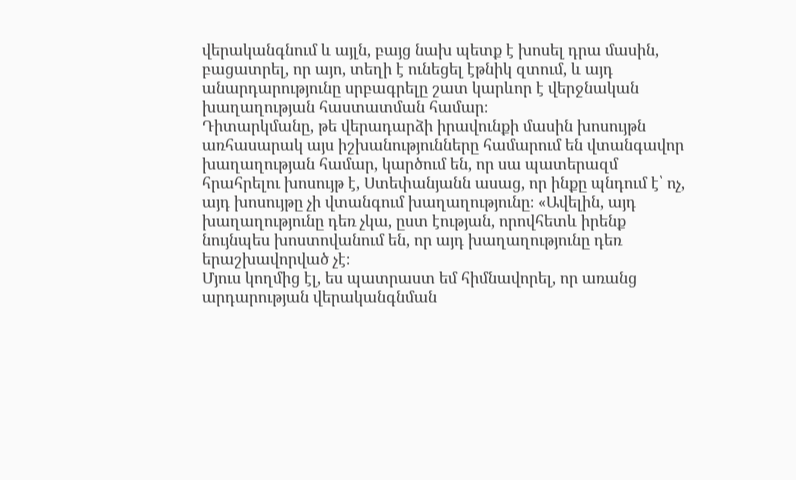վերականգնում և այլն, բայց նախ պետք է խոսել դրա մասին, բացատրել, որ այո, տեղի է ունեցել էթնիկ զտում, և այդ անարդարությունը սրբագրելը շատ կարևոր է վերջնական խաղաղության հաստատման համար։
Դիտարկմանը, թե վերադարձի իրավունքի մասին խոսույթն առհասարակ այս իշխանությունները համարում են վտանգավոր խաղաղության համար, կարծում են, որ սա պատերազմ հրահրելու խոսույթ է, Ստեփանյանն ասաց, որ ինքը պնդում է՝ ոչ, այդ խոսույթը չի վտանգում խաղաղությունը։ «Ավելին, այդ խաղաղությունը դեռ չկա, ըստ էության, որովհետև իրենք նույնպես խոստովանում են, որ այդ խաղաղությունը դեռ երաշխավորված չէ։
Մյուս կողմից էլ, ես պատրաստ եմ հիմնավորել, որ առանց արդարության վերականգնման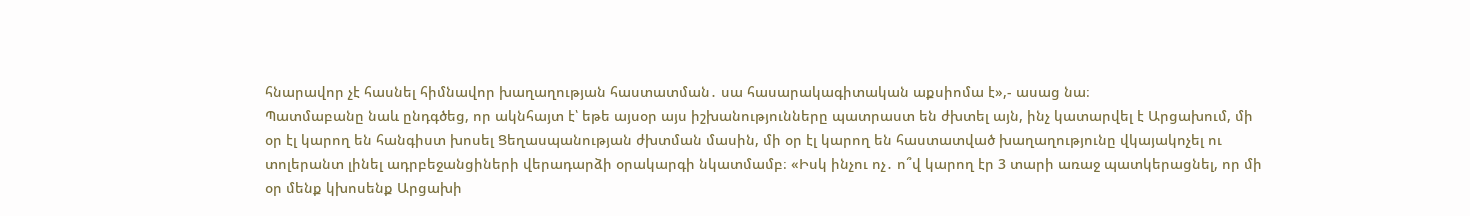հնարավոր չէ հասնել հիմնավոր խաղաղության հաստատման․ սա հասարակագիտական աքսիոմա է»,- ասաց նա։
Պատմաբանը նաև ընդգծեց, որ ակնհայտ է՝ եթե այսօր այս իշխանությունները պատրաստ են ժխտել այն, ինչ կատարվել է Արցախում, մի օր էլ կարող են հանգիստ խոսել Ցեղասպանության ժխտման մասին, մի օր էլ կարող են հաստատված խաղաղությունը վկայակոչել ու տոլերանտ լինել ադրբեջանցիների վերադարձի օրակարգի նկատմամբ։ «Իսկ ինչու ոչ․ ո՞վ կարող էր 3 տարի առաջ պատկերացնել, որ մի օր մենք կխոսենք Արցախի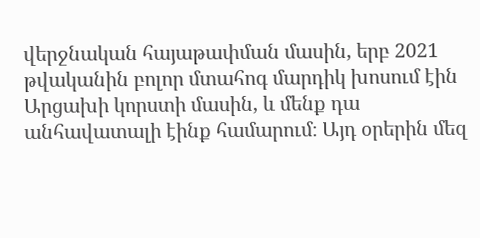վերջնական հայաթափման մասին, երբ 2021 թվականին բոլոր մտահոգ մարդիկ խոսում էին Արցախի կորստի մասին, և մենք դա անհավատալի էինք համարում։ Այդ օրերին մեզ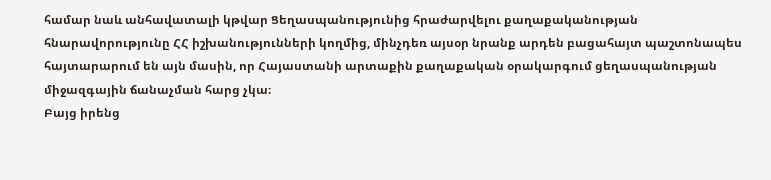համար նաև անհավատալի կթվար Ցեղասպանությունից հրաժարվելու քաղաքականության հնարավորությունը ՀՀ իշխանությունների կողմից, մինչդեռ այսօր նրանք արդեն բացահայտ պաշտոնապես հայտարարում են այն մասին, որ Հայաստանի արտաքին քաղաքական օրակարգում ցեղասպանության միջազգային ճանաչման հարց չկա։
Բայց իրենց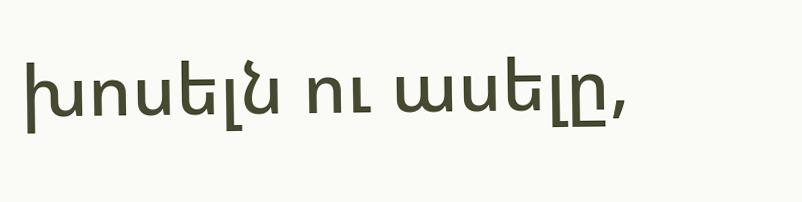խոսելն ու ասելը,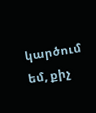կարծում եմ, քիչ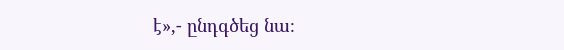է»,- ընդգծեց նա։